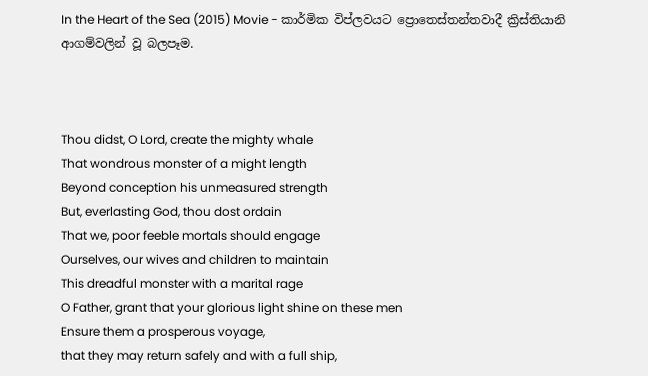In the Heart of the Sea (2015) Movie - කාර්මික විප්ලවයට ප්‍රොතෙස්තන්තවාදී ක්‍රිස්තියානි ආගම්වලින් වූ බලපෑම.



Thou didst, O Lord, create the mighty whale
That wondrous monster of a might length
Beyond conception his unmeasured strength
But, everlasting God, thou dost ordain
That we, poor feeble mortals should engage
Ourselves, our wives and children to maintain
This dreadful monster with a marital rage
O Father, grant that your glorious light shine on these men
Ensure them a prosperous voyage,
that they may return safely and with a full ship,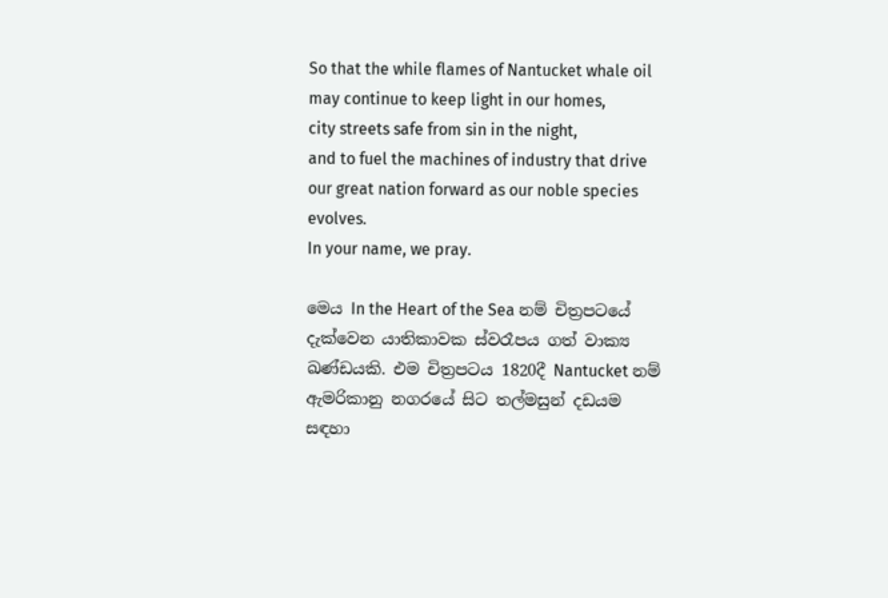So that the while flames of Nantucket whale oil may continue to keep light in our homes,
city streets safe from sin in the night,
and to fuel the machines of industry that drive our great nation forward as our noble species evolves.
In your name, we pray.

මෙය In the Heart of the Sea නම් චිත්‍රපටයේ දැක්වෙන යාතිකාවක ස්වරෑපය ගත් වාක්‍ය ඛණ්ඩයකි. එම චිත්‍රපටය 1820දී Nantucket නම් ඇමරිකානු නගරයේ සිට තල්මසුන් දඩයම සඳහා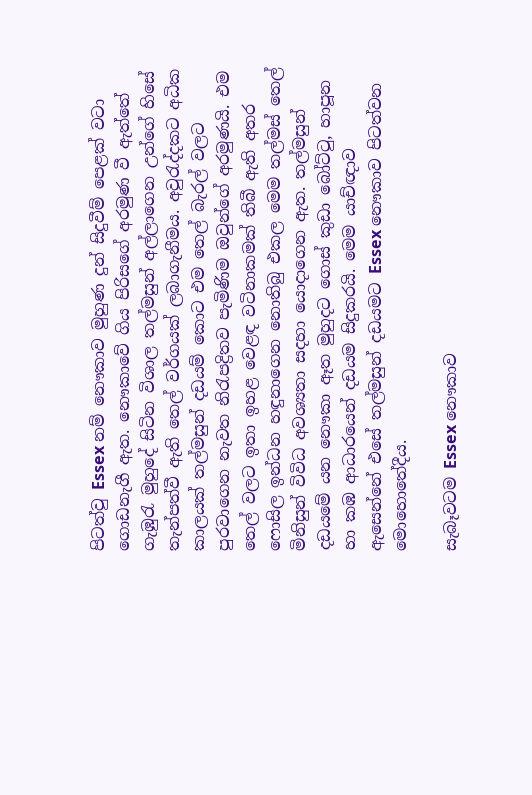පිටත්වු Essex නම් නෞකාව මුහුණ දුන් සිදුවීම් පෙළක් වටා ගොඩනැගී ඇත. නෞකාවේ ගිය පිරිසගේ අරමුණ වී ඇත්තේ ගැඹුරැ මුහුදේ සිටින විශාල තල්මසුන් අල්ලාගෙන උන්ගේ හිසේ තැන්පත්වී ඇති තෙල් වර්ගයක් ලබාගැනීමය. අවුරැද්දකට අධික කාලයක් තල්මසුන් දඩයම් කොට එම තෙල් බැරල් වලට පුරවාගෙන නැවත නිරැපද්‍රිතව පැමිණිම ඔවුන්ගේ අරමුණයි. එම තෙල් වලට ඉතා ඉහළ වෙළඳ වටිනාකමක් තිබී ඇති අතර ෆොසිල ඉන්ධන හඳුනාගෙන නොතිබු එකල මෙම තල්මස් තෙල් මිනිසුන් විවිධ අවශ්‍යතා සදහා යොදාගෙන ඇත. තල්මසුන් දඩයමේ යන නෞකා ඈත මුහුදට ගොස් කුඩා බෝට්ටු, හාපූන හා කඹ ආධාරයෙන් දඩයම සිදුකරයි. මෙම යාච්ඥාව ඇසෙන්නේ එසේ තල්මසුන් දඩයමට Essex නෞකාව පිටත්වන මොහොතේදීය.

සැබෑවටම Essex නෞකාව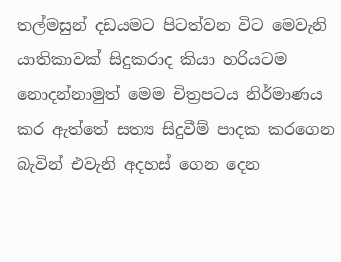තල්මසුන් දඩයමට පිටත්වන විට මෙවැනි යාතිකාවක් සිදුකරාද කියා හරියටම නොදන්නාමුත් මෙම චිත්‍රපටය නිර්මාණය කර ඇත්තේ සත්‍ය සිදුවීම් පාදක කරගෙන බැවින් එවැනි අදහස් ගෙන දෙන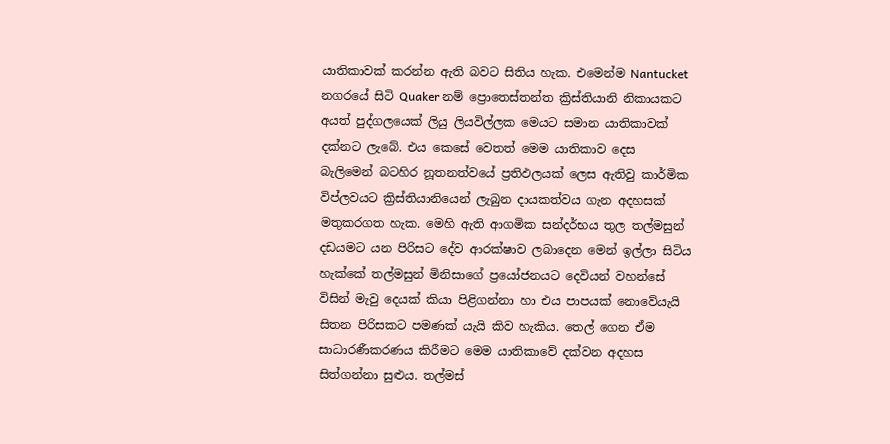යාතිකාවක් කරන්න ඇති බවට සිතිය හැක. එමෙන්ම Nantucket නගරයේ සිටි Quaker නම් ප්‍රොතෙස්තන්ත ක්‍රිස්තියානි නිකායකට අයත් පුද්ගලයෙක් ලියු ලියවිල්ලක මෙයට සමාන යාතිකාවක් දක්නට ලැබේ. එය කෙසේ වෙතත් මෙම යාතිකාව දෙස බැලිමෙන් බටහිර නූතනත්වයේ ප්‍රතිඵලයක් ලෙස ඇතිවු කාර්මික විප්ලවයට ක්‍රිස්තියානියෙන් ලැබුන දායකත්වය ගැන අදහසක් මතුකරගත හැක. මෙහි ඇති ආගමික සන්දර්භය තුල තල්මසුන් දඩයමට යන පිරිසට දේව ආරක්ෂාව ලබාදෙන මෙන් ඉල්ලා සිටිය හැක්කේ තල්මසුන් මිනිසාගේ ප්‍රයෝජනයට දෙවියන් වහන්සේ විසින් මැවු දෙයක් කියා පිළිගන්නා හා එය පාපයක් නොවේයැයි සිතන පිරිසකට පමණක් යැයි කිව හැකිය. තෙල් ගෙන ඒම සාධාරණීකරණය කිරීමට මෙම යාතිකාවේ දක්වන අදහස සිත්ගන්නා සුළුය. තල්මස්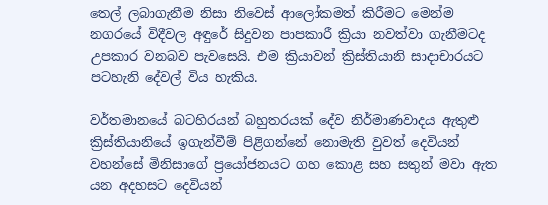තෙල් ලබාගැනීම නිසා නිවෙස් ආලෝකමත් කිරීමට මෙන්ම නගරයේ විදීවල අඳුරේ සිදුවන පාපකාරී ක්‍රියා නවත්වා ගැනීමටද උපකාර වනබව පැවසෙයි. එම ක්‍රියාවන් ක්‍රිස්තියානි සාදාචාරයට පටහැනි දේවල් විය හැකිය.

වර්තමානයේ බටහිරයන් බහුතරයක් දේව නිර්මාණවාදය ඇතුළු ක්‍රිස්තියානියේ ඉගැන්වීම් පිළිගන්නේ නොමැති වුවත් දෙවියන් වහන්සේ මිනිසාගේ ප්‍රයෝජනයට ගහ කොළ සහ සතුන් මවා ඇත යන අදහසට දෙවියන්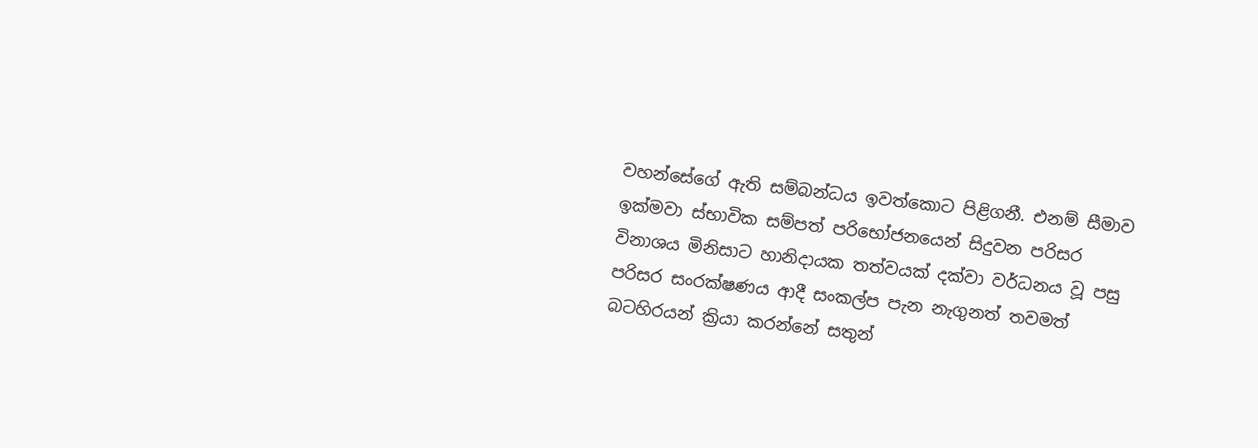වහන්සේගේ ඇති සම්බන්ධය ඉවත්කොට පිළිගනී. එනම් සීමාව ඉක්මවා ස්භාවික සම්පත් පරිභෝජනයෙන් සිදුවන පරිසර විනාශය මිනිසාට හානිදායක තත්වයක් දක්වා වර්ධනය වූ පසු පරිසර සංරක්ෂණය ආදී සංකල්ප පැන නැගුනත් තවමත් බටහිරයන් ක්‍රියා කරන්නේ සතුන්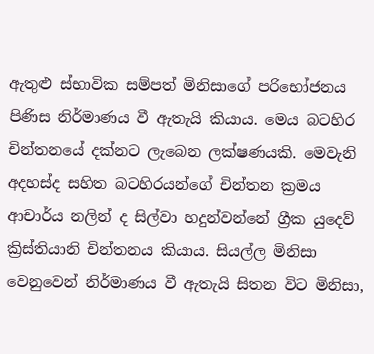ඇතුළු ස්භාවික සම්පත් මිනිසාගේ පරිභෝජනය පිණිස නිර්මාණය වී ඇතැයි කියාය. මෙය බටහිර චින්තනයේ දක්නට ලැබෙන ලක්ෂණයකි. මෙවැනි අදහස්ද සහිත බටහිරයන්ගේ චින්තන ක්‍රමය ආචාර්ය නලින් ද සිල්වා හදුන්වන්නේ ග්‍රීක යුදෙව් ක්‍රිස්තියානි චින්තනය කියාය. සියල්ල මිනිසා වෙනුවෙන් නිර්මාණය වී ඇතැයි සිතන විට මිනිසා,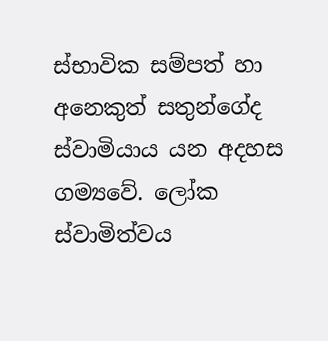ස්භාවික සම්පත් හා අනෙකුත් සතුන්ගේද ස්වාමියාය යන අදහස ගම්‍යවේ. ලෝක ස්වාමිත්වය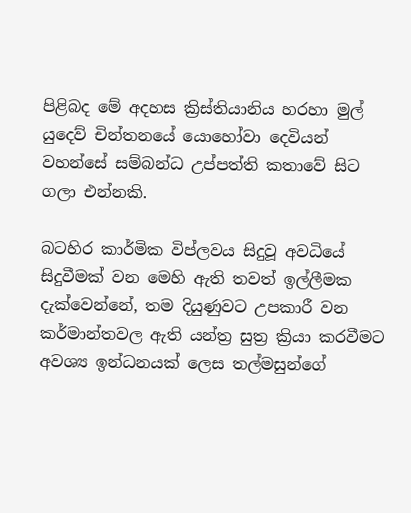පිළිබද මේ අදහස ක්‍රිස්තියානිය හරහා මුල් යුදෙව් චින්තනයේ යොහෝවා දෙවියන් වහන්සේ සම්බන්ධ උප්පත්ති කතාවේ සිට ගලා එන්නකි.

බටහිර කාර්මික විප්ලවය සිදුවූ අවධියේ සිදුවීමක් වන මෙහි ඇති තවත් ඉල්ලීමක දැක්වෙන්නේ, තම දියුණුවට උපකාරී වන කර්මාන්තවල ඇති යන්ත්‍ර සුත්‍ර ක්‍රියා කරවීමට අවශ්‍ය ඉන්ධනයක් ලෙස තල්මසුන්ගේ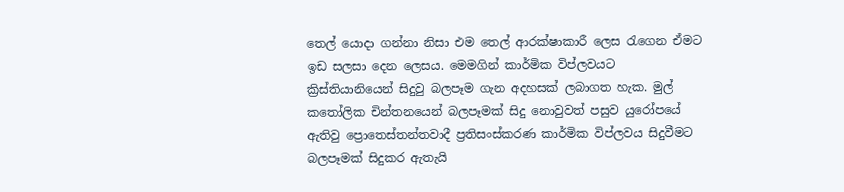තෙල් යොදා ගන්නා නිසා එම තෙල් ආරක්ෂාකාරී ලෙස රැගෙන ඒමට ඉඩ සලසා දෙන ලෙසය. මෙමගින් කාර්මික විප්ලවයට ක්‍රිස්තියානියෙන් සිදුවු බලපෑම ගැන අදහසක් ලබාගත හැක. මුල් කතෝලික චින්තනයෙන් බලපෑමක් සිදු නොවුවත් පසුව යුරෝපයේ ඇතිවු ප්‍රොතෙස්තන්තවාදී ප්‍රතිසංස්කරණ කාර්මික විප්ලවය සිදුවීමට බලපෑමක් සිදුකර ඇතැයි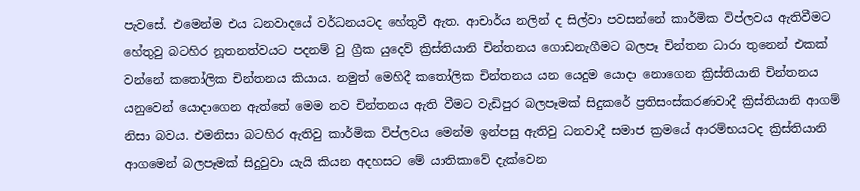පැවසේ. එමෙන්ම එය ධනවාදයේ වර්ධනයටද හේතුවී ඇත. ආචාර්ය නලින් ද සිල්වා පවසන්නේ කාර්මික විප්ලවය ඇතිවීමට හේතුවු බටහිර නූතනත්වයට පදනම් වු ග්‍රීක යුදෙව් ක්‍රිස්තියානි චින්තනය ගොඩනැගීමට බලපෑ චින්තන ධාරා තුනෙන් එකක් වන්නේ කතෝලික චින්තනය කියාය. නමුත් මෙහිදී කතෝලික චින්තනය යන යෙදුම යොදා නොගෙන ක්‍රිස්තියානි චින්තනය යනුවෙන් යොදාගෙන ඇත්තේ මෙම නව චින්තනය ඇති වීමට වැඩිපුර බලපෑමක් සිදුකරේ ප්‍රතිසංස්කරණවාදී ක්‍රිස්තියානි ආගම් නිසා බවය. එමනිසා බටහිර ඇතිවු කාර්මික විප්ලවය මෙන්ම ඉන්පසු ඇතිවු ධනවාදී සමාජ ක්‍රමයේ ආරම්භයටද ක්‍රිස්තියානි ආගමෙන් බලපෑමක් සිදුවුවා යැයි කියන අදහසට මේ යාතිකාවේ දැක්වෙන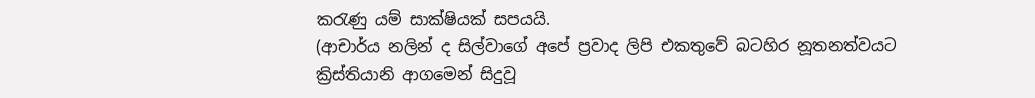කරැණු යම් සාක්ෂියක් සපයයි.
(ආචාර්ය නලින් ද සිල්වාගේ අපේ ප්‍රවාද ලිපි එකතුවේ බටහිර නූතනත්වයට ක්‍රිස්තියානි ආගමෙන් සිදුවූ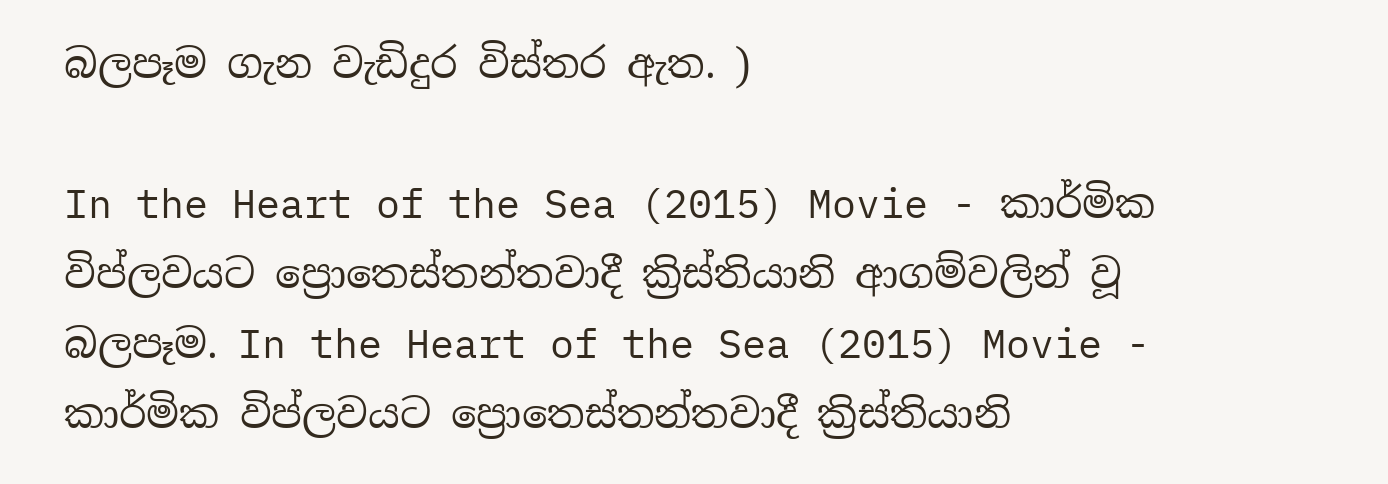බලපෑම ගැන වැඩිදුර විස්තර ඇත. )

In the Heart of the Sea (2015) Movie - කාර්මික විප්ලවයට ප්‍රොතෙස්තන්තවාදී ක්‍රිස්තියානි ආගම්වලින් වූ බලපෑම. In the Heart of the Sea (2015) Movie - කාර්මික විප්ලවයට ප්‍රොතෙස්තන්තවාදී ක්‍රිස්තියානි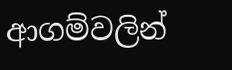ආගම්වලින්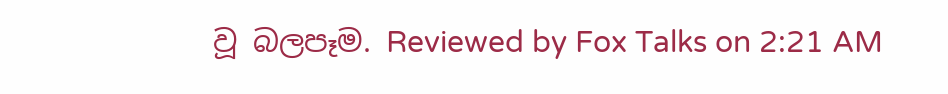වූ බලපෑම. Reviewed by Fox Talks on 2:21 AM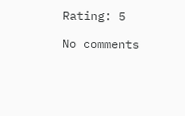Rating: 5

No comments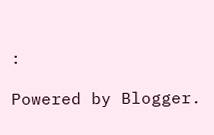:

Powered by Blogger.